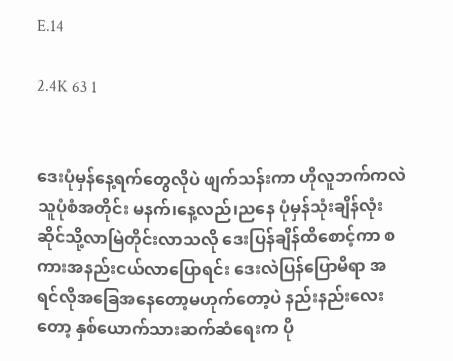E.14

2.4K 63 1


ဒေးပုံမှန်နေ့ရက်တွေလိုပဲ ဖျက်သန်းကာ ဟိုလူဘက်ကလဲသူပုံစံအတိုင်း မနက်၊နေ့လည်၊ညနေ ပုံမှန်သုံးချိန်လုံး ဆိုင်သို့လာမြဲတိုင်းလာသလို ဒေးပြန်ချိန်ထိစောင့်ကာ စကားအနည်းငယ်လာပြောရင်း ဒေးလဲပြန်ပြောမိရာ အရင်လိုအခြေအနေတော့မဟုက်တော့ပဲ နည်းနည်းလေးတော့ နှစ်ယောက်သားဆက်ဆံရေးက ပို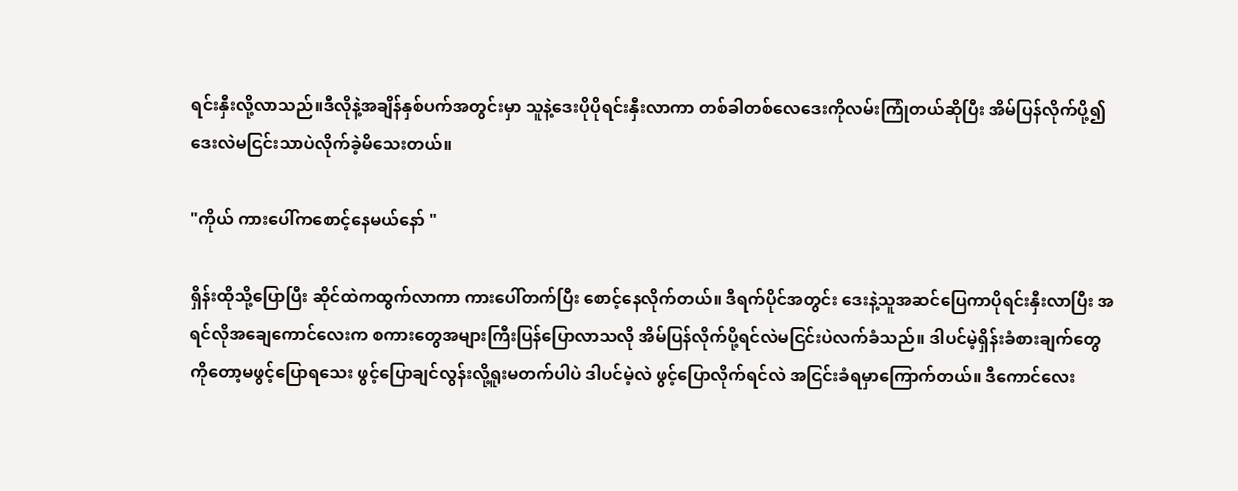ရင်းနှီးလို့လာသည်။ဒီလိုနဲ့အချိန်နှစ်ပက်အတွင်းမှာ သူနဲ့ဒေးပိုပိုရင်းနှီးလာကာ တစ်ခါတစ်လေဒေးကိုလမ်းကြုံတယ်ဆိုပြီး အိမ်ပြန်လိုက်ပို့၍ ဒေးလဲမငြင်းသာပဲလိုက်ခဲ့မိသေးတယ်။

"ကိုယ် ကားပေါ်ကစောင့်နေမယ်နော် "

ရှိန်းထိုသို့ပြောပြီး ဆိုင်ထဲကထွက်လာကာ ကားပေါ်တက်ပြီး စောင့်နေလိုက်တယ်။ ဒီရက်ပိုင်အတွင်း ဒေးနဲ့သူအဆင်ပြေကာပိုရင်းနှီးလာပြီး အရင်လိုအချေကောင်လေးက စကားတွေအများကြီးပြန်ပြောလာသလို အိမ်ပြန်လိုက်ပို့ရင်လဲမငြင်းပဲလက်ခံသည်။ ဒါပင်မဲ့ရှိန်းခံစားချက်တွေကိုတော့မဖွင့်ပြောရသေး ဖွင့်ပြောချင်လွန်းလို့ရူးမတက်ပါပဲ ဒါပင်မဲ့လဲ ဖွင့်ပြောလိုက်ရင်လဲ အငြင်းခံရမှာကြောက်တယ်။ ဒီကောင်လေး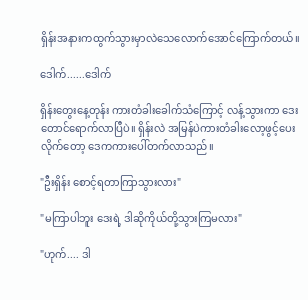ရှိန်းအနားကထွက်သွားမှာလဲသေလောက်အောင်ကြောက်တယ်။

ဒေါက်......ဒေါက်

ရှိန်းတွေးနေ့တုန်း ကားတံခါးခေါက်သံကြောင့် လန့်သွားကာ ဒေးတောင်ရောက်လာပြီပဲ။ ရှိန်းလဲ အမြန်ပဲကားတံခါးလော့ဖွင့်ပေးလိုက်တော့ ဒေကကားပေါ်တက်လာသည်။

"ဦးရှိန်း စောင့်ရတာကြာသွားလား"

"မကြာပါဘူး ဒေးရဲ့ ဒါဆိုကိုယ်တို့သွားကြမလား"

"ဟုက်.... ဒါ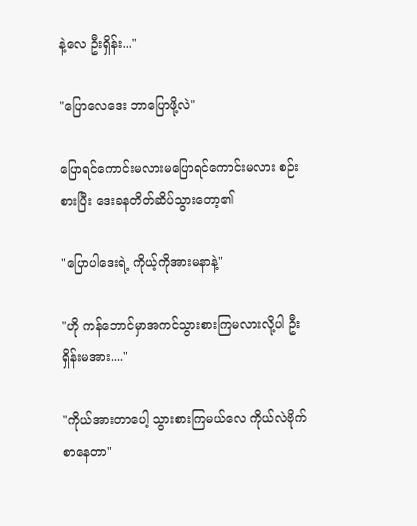နဲ့လေ ဦးရှိန်း..."

"ပြောလေဒေး ဘာပြောဖို့လဲ"

ပြောရင်ကောင်းမလားမပြောရင်ကောင်းမလား စဉ်းစားပြီး ဒေးခနတိတ်ဆိပ်သွားတော့၏

"ပြောပါဒေးရဲ့ ကိုယ့်ကိုအားမနာနဲ့"

"ဟို ကန်ဘောင်မှာအကင်သွားစားကြမလားလို့ပါ ဦးရှိန်းမအား...."

"ကိုယ်အားတာပေါ့ သွားစားကြမယ်လေ ကိုယ်လဲဗိုက်စာနေတာ"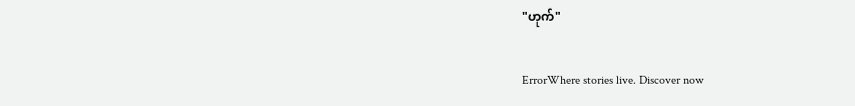"ဟုက်"

ErrorWhere stories live. Discover now